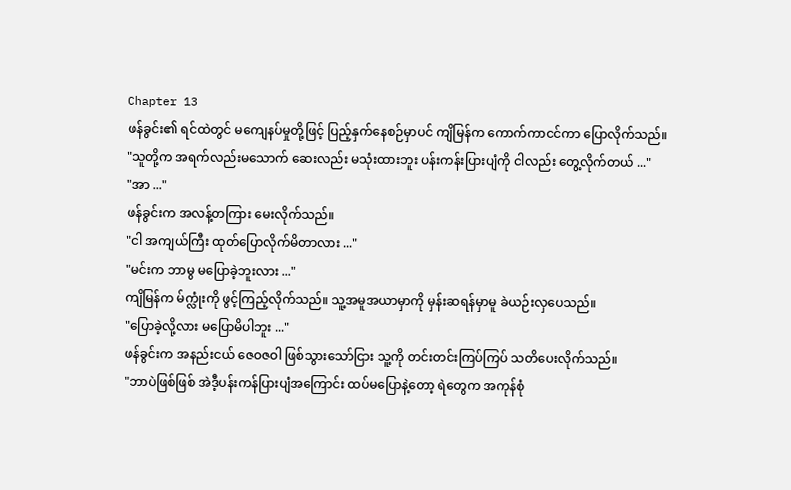Chapter 13
ဖန်ခွင်း၏ ရင်ထဲတွင် မကျေနပ်မှုတို့ဖြင့် ပြည့်နှက်နေစဉ်မှာပင် ကျိမြန်က ကောက်ကာငင်ကာ ပြောလိုက်သည်။
"သူတို့က အရက်လည်းမသောက် ဆေးလည်း မသုံးထားဘူး ပန်းကန်းပြားပျံကို ငါလည်း တွေ့လိုက်တယ် ..."
"အာ ..."
ဖန်ခွင်းက အလန့်တကြား မေးလိုက်သည်။
"ငါ အကျယ်ကြီး ထုတ်ပြောလိုက်မိတာလား ..."
"မင်းက ဘာမွ မပြောခဲ့ဘူးလား ..."
ကျိမြန်က မ်က္လုံးကို ဖွင့်ကြည့်လိုက်သည်။ သူ့အမူအယာမှာကို မှန်းဆရန်မှာမူ ခဲယဉ်းလှပေသည်။
"ပြောခဲ့လို့လား မပြောမိပါဘူး ..."
ဖန်ခွင်းက အနည်းငယ် ဇေဝဇဝါ ဖြစ်သွားသော်ငြား သူ့ကို တင်းတင်းကြပ်ကြပ် သတိပေးလိုက်သည်။
"ဘာပဲဖြစ်ဖြစ် အဲဒီ့ပန်းကန်ပြားပျံအကြောင်း ထပ်မပြောနဲ့တော့ ရဲတွေက အကုန်စုံ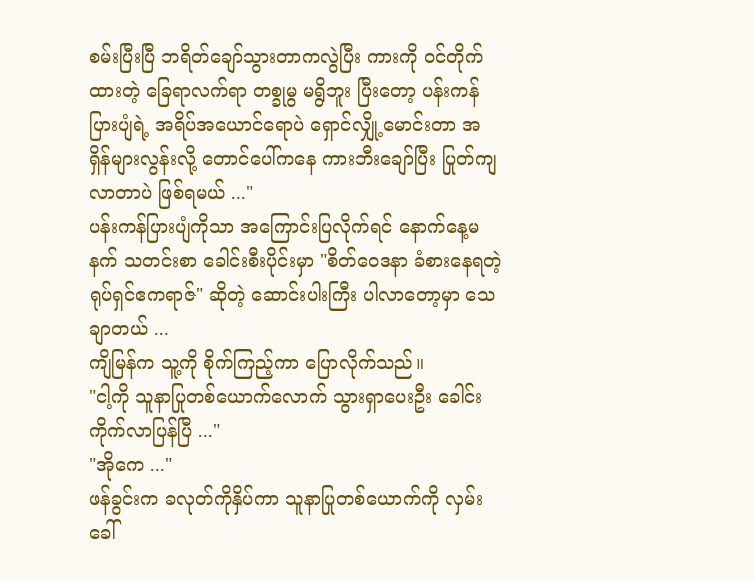စမ်းပြီးပြီ ဘရိတ်ချော်သွားတာကလွဲပြီး ကားကို ဝင်တိုက်ထားတဲ့ ခြေရာလက်ရာ တစ္ခုမွ မရွိဘူး ပြီးတော့ ပန်းကန်ပြားပျံရဲ့ အရိပ်အယောင်ရောပဲ ရှောင်လျှို့မောင်းတာ အရှိန်များလွန်းလို့ တောင်ပေါ်ကနေ ကားဘီးချော်ပြီး ပြုတ်ကျလာတာပဲ ဖြစ်ရမယ် ..."
ပန်းကန်ပြားပျံကိုသာ အကြောင်းပြလိုက်ရင် နောက်နေ့မနက် သတင်းစာ ခေါင်းစီးပိုင်းမှာ "စိတ်ဝေဒနာ ခံစားနေရတဲ့ ရုပ်ရှင်ဧကရာဇ်" ဆိုတဲ့ ဆောင်းပါးကြီး ပါလာတော့မှာ သေချာတယ် ...
ကျိမြန်က သူ့ကို စိုက်ကြည့်ကာ ပြောလိုက်သည်။
"ငါ့ကို သူနာပြုတစ်ယောက်လောက် သွားရှာပေးဦး ခေါင်းကိုက်လာပြန်ပြီ ..."
"အိုကေ ..."
ဖန်ခွင်းက ခလုတ်ကိုနှိပ်ကာ သူနာပြုတစ်ယောက်ကို လှမ်းခေါ်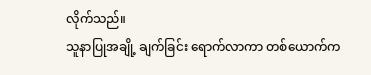လိုက်သည်။
သူနာပြုအချို့ ချက်ခြင်း ရောက်လာကာ တစ်ယောက်က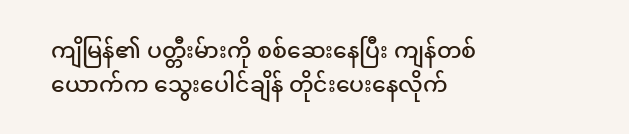ကျိမြန်၏ ပတ္တီးမ်ားကို စစ်ဆေးနေပြီး ကျန်တစ်ယောက်က သွေးပေါင်ချိန် တိုင်းပေးနေလိုက်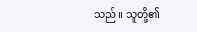သည်။ သူတို့၏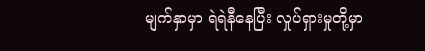မျက်နှာမှာ ရဲရဲနီနေပြီး လှုပ်ရှားမှုတို့မှာ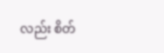လည်း စိတ်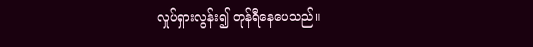လှုပ်ရှားလွန်း၍ တုန်ရီနေပေသည်။